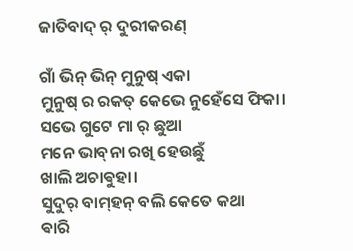ଜାତିବାଦ୍ ର୍ ଦୁରୀକରଣ୍

ଗାଁ ଭିନ୍ ଭିନ୍ ମୁନୁଷ୍ ଏକା
ମୁନୁଷ୍ ର ରକତ୍ କେଭେ ନୁହେଁସେ ଫିକା।
ସଭେ ଗୁଟେ ମା ର୍ ଛୁଆ
ମନେ ଭାବ୍‌ନା ରଖି ହେଉଛୁଁ
ଖାଲି ଅଚାଵୁହା।
ସୁଦୁର୍ ବାମ୍‌ହନ୍ ବଲି କେତେ କଥା
ଵାରି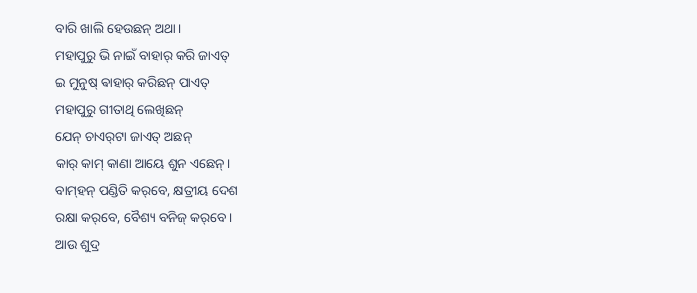ବାରି ଖାଲି ହେଉଛନ୍ ଅଥା।
ମହାପୁରୁ ଭି ନାଇଁ ବାହାର୍ କରି ଜାଏତ୍
ଇ ମୁନୁଷ୍ ଵାହାର୍ କରିଛନ୍ ପାଏତ୍
ମହାପୁରୁ ଗୀତାଥି ଲେଖିଛନ୍
ଯେନ୍ ଚାଏର୍‌ଟା ଜାଏତ୍ ଅଛନ୍
କାର୍ କାମ୍ କାଣା ଆୟେ ଶୁନ ଏଛେନ୍।
ବାମ୍‌ହନ୍ ପଣ୍ଡିତି କର୍‌ବେ, କ୍ଷତ୍ରୀୟ ଦେଶ
ରକ୍ଷା କର୍‌ବେ, ବୈଶ୍ୟ ବନିଜ୍‌ କର୍‌ବେ।
ଆଉ ଶୁଦ୍ର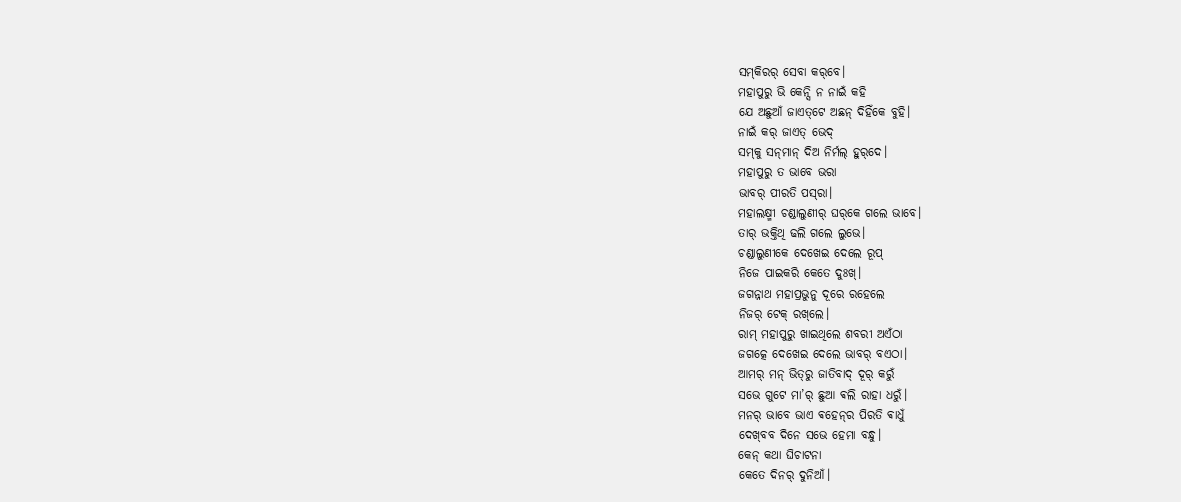ସମ୍‌କିରର୍ ସେବା କର୍‌ବେ।
ମହାପୁରୁ ଭି କେନ୍ସି ନ ନାଇଁ କହି
ଯେ ଅଛୁଆଁ ଜାଏତ୍‌ଟେ ଅଛନ୍ ଦିହିଁକେ ବୁହି।
ନାଇଁ କର୍ ଜାଏତ୍ ଭେଦ୍
ସମ୍‌କୁ ସନ୍‌ମାନ୍ ଦିଅ ନିର୍ମଲ୍ ହୁର୍‌ଦେ।
ମହାପୁରୁ ତ ଭାବେ ଭରା
ଭାବର୍ ପୀରତି ପସ୍‌ରା।
ମହାଲକ୍ଷ୍ମୀ ଚଣ୍ଡାଲୁଣୀର୍ ଘର୍‌କେ ଗଲେ ଭାବେ।
ତାର୍ ଭକ୍ତିଥି ଢଲି ଗଲେ ଲୁଭେ।
ଚଣ୍ଡାଲୁଣୀକେ ଦେଖେଇ ଦେଲେ ରୂପ୍
ନିଜେ ପାଇକରି କେତେ ଦୁଃଖ୍।
ଜଗନ୍ନାଥ ମହାପ୍ରଭୁନୁ ଦୂରେ ରହେଲେ
ନିଜର୍ ଟେକ୍ ରଖ୍‌ଲେ।
ରାମ୍ ମହାପୁରୁ ଖାଇଥିଲେ ଶବରୀ ଅଏଁଠା
ଜଗତ୍କେ ଦେଖେଇ ଦେଲେ ଭାବର୍ ବଏଠା।
ଆମର୍ ମନ୍ ଭିତ୍‌ରୁ ଜାତିବାଦ୍ ଦୂର୍ କରୁଁ
ସଭେ ଗୁଟେ ମା’ର୍ ଛୁଆ ଵଲି ରାହା ଧରୁଁ।
ମନର୍ ଭାବେ ଭାଏ ଵହେନ୍‌ର ପିରତି ଵାଧୁଁ
ଦେଖ୍‌ବବ ଦିନେ ସଭେ ହେମା ବନ୍ଧୁ।
କେନ୍‌ କଥା ଘିଚାଟନା
କେତେ ଦିନର୍ ଦୁନିଆଁ।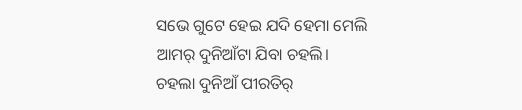ସଭେ ଗୁଟେ ହେଇ ଯଦି ହେମା ମେଲି
ଆମର୍ ଦୁନିଆଁଟା ଯିବା ଚହଲି।
ଚହଲା ଦୁନିଆଁ ପୀରତିର୍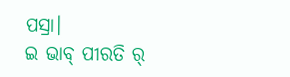ପସ୍ରା।
ଇ ଭାବ୍ ପୀରତି ର୍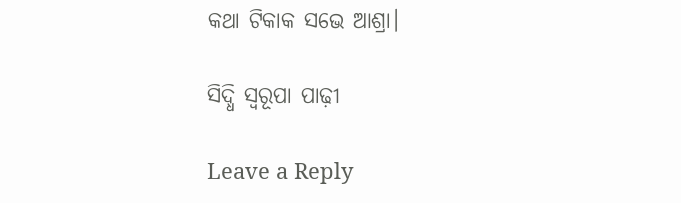କଥା ଟିକାକ ସଭେ ଆଶ୍ରା।

ସିଦ୍ଧି ସ୍ବରୂପା ପାଢ଼ୀ

Leave a Reply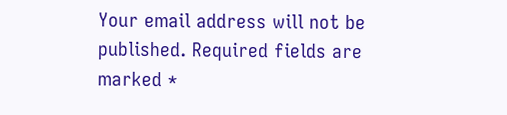Your email address will not be published. Required fields are marked *